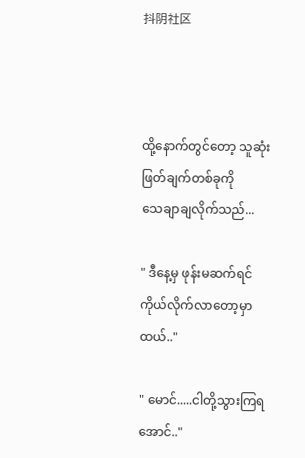抖阴社区



ထို့နောက်တွင်တော့ သူဆုံးဖြတ်ချက်တစ်ခုကို
သေချာချလိုက်သည်...

" ဒီနေ့မှ ဖုန်းမဆက်ရင် ကိုယ်လိုက်လာတော့မှာထယ်.."

" မောင်.....ငါတို့သွားကြရအောင်.."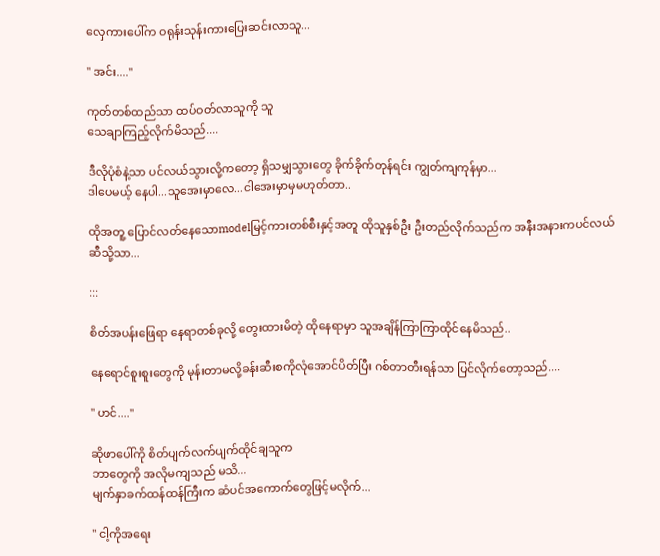လှေကားပေါ်က ဝရုန်းသုန်းကားပြေးဆင်းလာသူ...

" အင်း...."

ကုတ်တစ်ထည်သာ ထပ်ဝတ်လာသူကို သူ
သေချာကြည့်လိုက်မိသည်....

ဒီလိုပုံစံနဲ့သာ ပင်လယ်သွားလို့ကတော့ ရှိသမျှသွားတွေ ခိုက်ခိုက်တုန်ရင်း ကျွတ်ကျကုန်မှာ...
ဒါပေမယ့် နေပါ...သူအေးမှာလေ...ငါအေးမှာမှမဟုတ်တာ..

ထိုအတူ့ ပြောင်လတ်နေသောmodelမြင့်ကားတစ်စီးနှင့်အတူ ထိုသူနှစ်ဦး ဦးတည်လိုက်သည်က အနီးအနားကပင်လယ်ဆီသို့သာ...

:::

စိတ်အပန်းဖြေရာ နေရာတစ်ခုလို့ တွေးထားမိတဲ့ ထိုနေရာမှာ သူအချိန်ကြာကြာထိုင်နေမိသည်..

နေရောင်စူးစူးတွေကို မုန်းတာမလို့ခန်းဆီးစကိုလုံအောင်ပိတ်ပြီး ဂစ်တာတီးရန်သာ ပြင်လိုက်တော့သည်....

" ဟင်...."

ဆိုဖာပေါ်ကို စိတ်ပျက်လက်ပျက်ထိုင်ချသူက
ဘာတွေကို အလိုမကျသည် မသိ...
မျက်နှာခက်ထန်ထန်ကြီးက ဆံပင်အကောက်တွေဖြင့်မလိုက်...

" ငါ့ကိုအရေး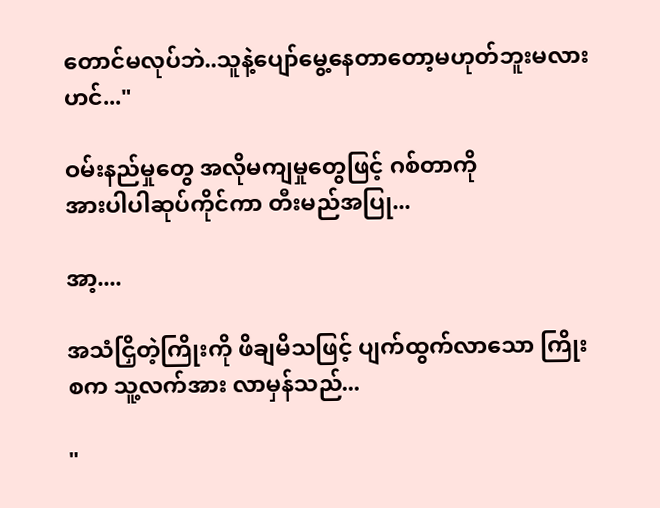တောင်မလုပ်ဘဲ..သူနဲ့ပျော်မွေ့နေတာတော့မဟုတ်ဘူးမလားဟင်..."

ဝမ်းနည်မှုတွေ အလိုမကျမှုတွေဖြင့် ဂစ်တာကို
အားပါပါဆုပ်ကိုင်ကာ တီးမည်အပြု...

အာ့....

အသံငြှိတဲ့ကြိုးကို ဖိချမိသဖြင့် ပျက်ထွက်လာသော ကြိုးစက သူ့လက်အား လာမှန်သည်...

"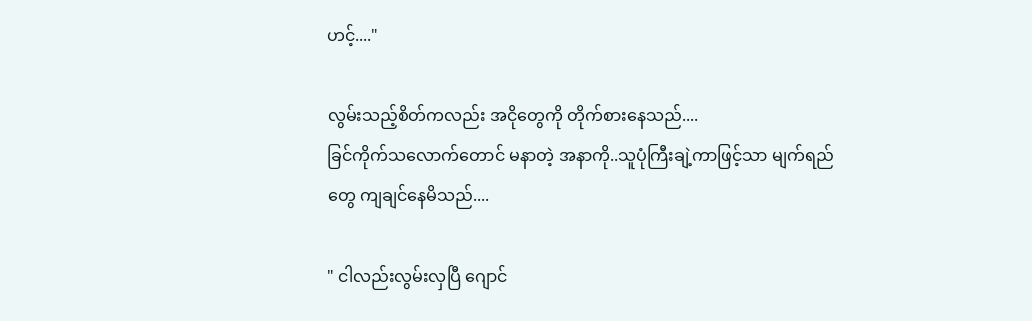ဟင့်...."

လွမ်းသည့်စိတ်ကလည်း အငိုတွေကို တိုက်စားနေသည်....
ခြင်ကိုက်သလောက်တောင် မနာတဲ့ အနာကို..သူပုံကြီးချဲ့ကာဖြင့်သာ မျက်ရည်တွေ ကျချင်နေမိသည်....

" ငါလည်းလွမ်းလှပြီ ဂျောင်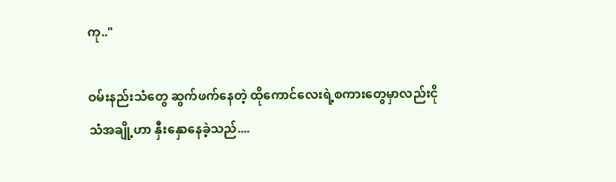ကု.."

ဝမ်းနည်းသံတွေ ဆွက်ဖက်နေတဲ့ ထိုကောင်လေးရဲ့စကားတွေမှာလည်းငိုသံအချို့ဟာ နှီးနှောနေခဲ့သည်....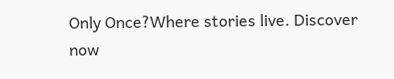Only Once?Where stories live. Discover now